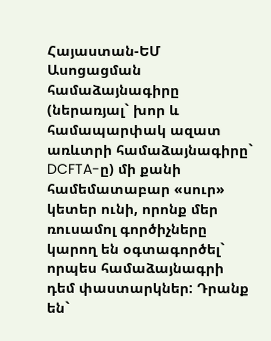Հայաստան-ԵՄ Ասոցացման համաձայնագիրը (ներառյալ` խոր և համապարփակ ազատ առևտրի համաձայնագիրը` DCFTA-ը) մի քանի համեմատաբար «սուր» կետեր ունի, որոնք մեր ռուսամոլ գործիչները կարող են օգտագործել` որպես համաձայնագրի դեմ փաստարկներ: Դրանք են`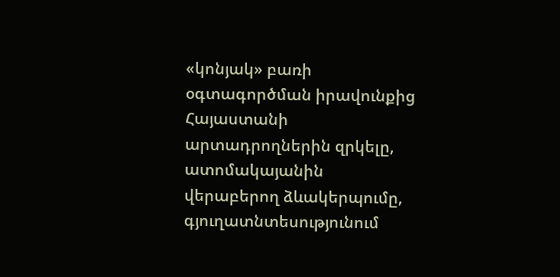«կոնյակ» բառի օգտագործման իրավունքից Հայաստանի արտադրողներին զրկելը, ատոմակայանին վերաբերող ձևակերպումը, գյուղատնտեսությունում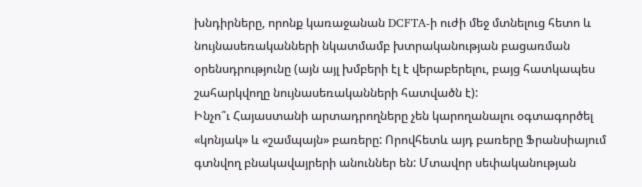խնդիրները, որոնք կառաջանան DCFTA-ի ուժի մեջ մտնելուց հետո և նույնասեռականների նկատմամբ խտրականության բացառման օրենսդրությունը (այն այլ խմբերի էլ է վերաբերելու, բայց հատկապես շահարկվողը նույնասեռականների հատվածն է):
Ինչո՞ւ Հայաստանի արտադրողները չեն կարողանալու օգտագործել «կոնյակ» և «շամպայն» բառերը: Որովհետև այդ բառերը Ֆրանսիայում գտնվող բնակավայրերի անուններ են: Մտավոր սեփականության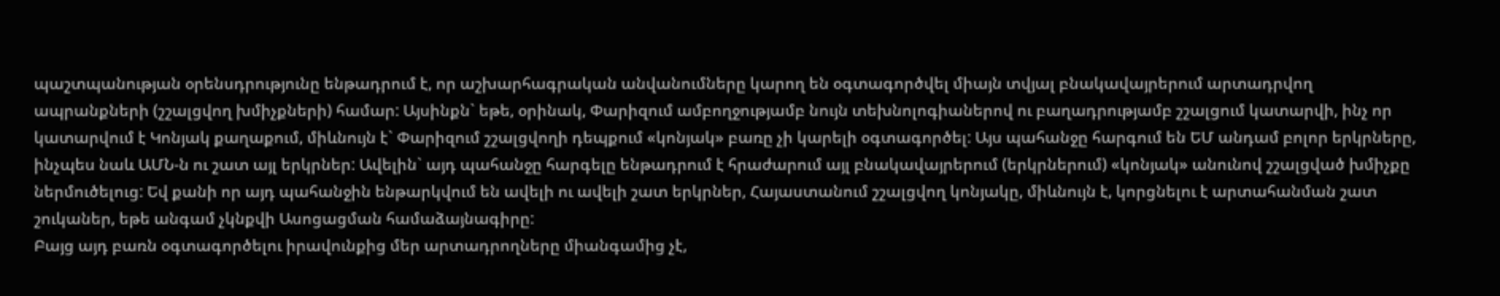պաշտպանության օրենսդրությունը ենթադրում է, որ աշխարհագրական անվանումները կարող են օգտագործվել միայն տվյալ բնակավայրերում արտադրվող ապրանքների (շշալցվող խմիչքների) համար: Այսինքն` եթե, օրինակ, Փարիզում ամբողջությամբ նույն տեխնոլոգիաներով ու բաղադրությամբ շշալցում կատարվի, ինչ որ կատարվում է Կոնյակ քաղաքում, միևնույն է` Փարիզում շշալցվողի դեպքում «կոնյակ» բառը չի կարելի օգտագործել: Այս պահանջը հարգում են ԵՄ անդամ բոլոր երկրները, ինչպես նաև ԱՄՆ-ն ու շատ այլ երկրներ: Ավելին` այդ պահանջը հարգելը ենթադրում է հրաժարում այլ բնակավայրերում (երկրներում) «կոնյակ» անունով շշալցված խմիչքը ներմուծելուց: Եվ քանի որ այդ պահանջին ենթարկվում են ավելի ու ավելի շատ երկրներ, Հայաստանում շշալցվող կոնյակը, միևնույն է, կորցնելու է արտահանման շատ շուկաներ, եթե անգամ չկնքվի Ասոցացման համաձայնագիրը:
Բայց այդ բառն օգտագործելու իրավունքից մեր արտադրողները միանգամից չէ,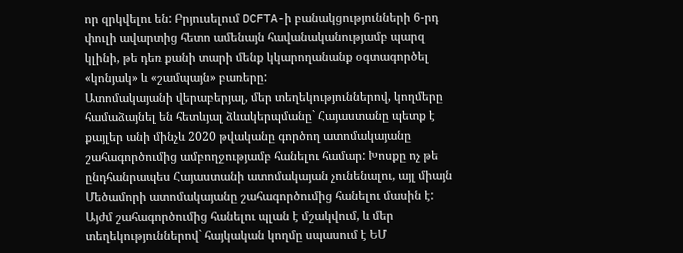որ զրկվելու են: Բրյուսելում DCFTA-ի բանակցությունների 6-րդ փուլի ավարտից հետո ամենայն հավանականությամբ պարզ կլինի, թե դեռ քանի տարի մենք կկարողանանք օգտագործել «կոնյակ» և «շամպայն» բառերը:
Ատոմակայանի վերաբերյալ, մեր տեղեկություններով, կողմերը համաձայնել են հետևյալ ձևակերպմանը` Հայաստանը պետք է քայլեր անի մինչև 2020 թվականը գործող ատոմակայանը շահագործումից ամբողջությամբ հանելու համար: Խոսքը ոչ թե ընդհանրապես Հայաստանի ատոմակայան չունենալու, այլ միայն Մեծամորի ատոմակայանը շահագործումից հանելու մասին է: Այժմ շահագործումից հանելու պլան է մշակվում, և մեր տեղեկություններով` հայկական կողմը սպասում է ԵՄ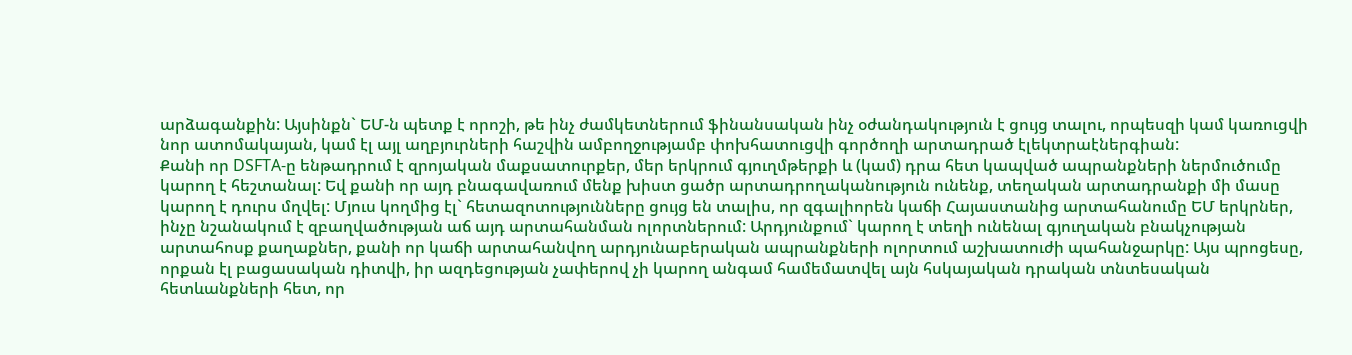արձագանքին: Այսինքն` ԵՄ-ն պետք է որոշի, թե ինչ ժամկետներում ֆինանսական ինչ օժանդակություն է ցույց տալու, որպեսզի կամ կառուցվի նոր ատոմակայան, կամ էլ այլ աղբյուրների հաշվին ամբողջությամբ փոխհատուցվի գործողի արտադրած էլեկտրաէներգիան:
Քանի որ DSFTA-ը ենթադրում է զրոյական մաքսատուրքեր, մեր երկրում գյուղմթերքի և (կամ) դրա հետ կապված ապրանքների ներմուծումը կարող է հեշտանալ: Եվ քանի որ այդ բնագավառում մենք խիստ ցածր արտադրողականություն ունենք, տեղական արտադրանքի մի մասը կարող է դուրս մղվել: Մյուս կողմից էլ` հետազոտությունները ցույց են տալիս, որ զգալիորեն կաճի Հայաստանից արտահանումը ԵՄ երկրներ, ինչը նշանակում է զբաղվածության աճ այդ արտահանման ոլորտներում: Արդյունքում` կարող է տեղի ունենալ գյուղական բնակչության արտահոսք քաղաքներ, քանի որ կաճի արտահանվող արդյունաբերական ապրանքների ոլորտում աշխատուժի պահանջարկը: Այս պրոցեսը, որքան էլ բացասական դիտվի, իր ազդեցության չափերով չի կարող անգամ համեմատվել այն հսկայական դրական տնտեսական հետևանքների հետ, որ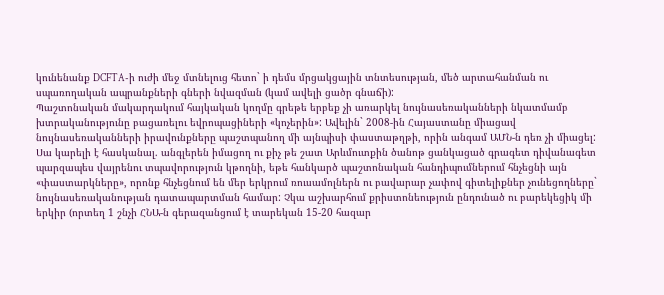կունենանք DCFTA-ի ուժի մեջ մտնելուց հետո` ի դեմս մրցակցային տնտեսության, մեծ արտահանման ու սպառողական ապրանքների գների նվազման (կամ ավելի ցածր գնաճի):
Պաշտոնական մակարդակում հայկական կողմը գրեթե երբեք չի առարկել նույնասեռականների նկատմամբ խտրականությունը բացառելու եվրոպացիների «կոչերին»: Ավելին` 2008-ին Հայաստանը միացավ նույնասեռականների իրավունքները պաշտպանող մի այնպիսի փաստաթղթի, որին անգամ ԱՄՆ-ն դեռ չի միացել: Սա կարելի է հասկանալ. անգլերեն իմացող ու քիչ թե շատ Արևմուտքին ծանոթ ցանկացած գրագետ դիվանագետ պարզապես վայրենու տպավորություն կթողնի, եթե հանկարծ պաշտոնական հանդիպումներում հնչեցնի այն «փաստարկները», որոնք հնչեցնում են մեր երկրում ռուսամոլներն ու բավարար չափով գիտելիքներ չունեցողները` նույնասեռականության դատապարտման համար: Չկա աշխարհում քրիստոնեություն ընդունած ու բարեկեցիկ մի երկիր (որտեղ 1 շնչի ՀՆԱ-ն գերազանցում է տարեկան 15-20 հազար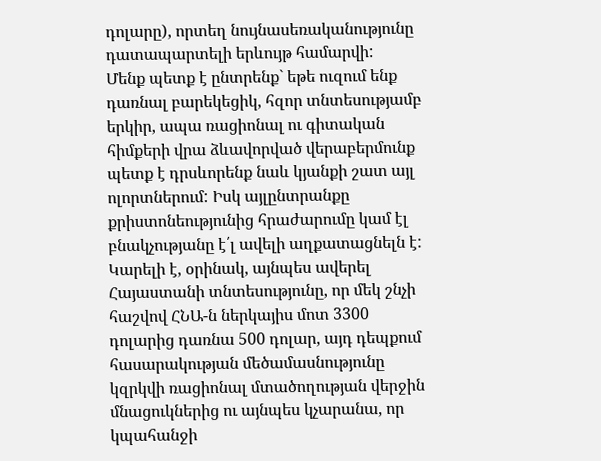դոլարը), որտեղ նույնասեռականությունը դատապարտելի երևույթ համարվի:
Մենք պետք է ընտրենք` եթե ուզում ենք դառնալ բարեկեցիկ, հզոր տնտեսությամբ երկիր, ապա ռացիոնալ ու գիտական հիմքերի վրա ձևավորված վերաբերմունք պետք է դրսևորենք նաև կյանքի շատ այլ ոլորտներում: Իսկ այլընտրանքը քրիստոնեությունից հրաժարումը կամ էլ բնակչությանը է՛լ ավելի աղքատացնելն է: Կարելի է, օրինակ, այնպես ավերել Հայաստանի տնտեսությունը, որ մեկ շնչի հաշվով ՀՆԱ-ն ներկայիս մոտ 3300 դոլարից դառնա 500 դոլար, այդ դեպքում հասարակության մեծամասնությունը կզրկվի ռացիոնալ մտածողության վերջին մնացուկներից ու այնպես կչարանա, որ կպահանջի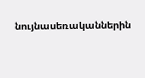նույնասեռականներին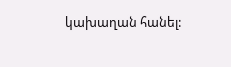կախաղան հանել: